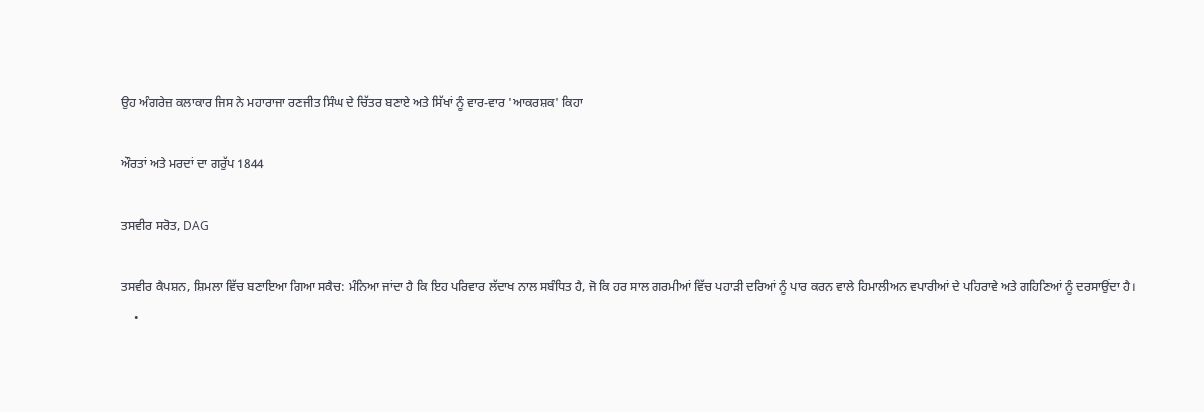ਉਹ ਅੰਗਰੇਜ਼ ਕਲਾਕਾਰ ਜਿਸ ਨੇ ਮਹਾਰਾਜਾ ਰਣਜੀਤ ਸਿੰਘ ਦੇ ਚਿੱਤਰ ਬਣਾਏ ਅਤੇ ਸਿੱਖਾਂ ਨੂੰ ਵਾਰ-ਵਾਰ 'ਆਕਰਸ਼ਕ' ਕਿਹਾ

ਔਰਤਾਂ ਅਤੇ ਮਰਦਾਂ ਦਾ ਗਰੁੱਪ 1844

ਤਸਵੀਰ ਸਰੋਤ, DAG

ਤਸਵੀਰ ਕੈਪਸ਼ਨ, ਸ਼ਿਮਲਾ ਵਿੱਚ ਬਣਾਇਆ ਗਿਆ ਸਕੈਚ: ਮੰਨਿਆ ਜਾਂਦਾ ਹੈ ਕਿ ਇਹ ਪਰਿਵਾਰ ਲੱਦਾਖ ਨਾਲ ਸਬੰਧਿਤ ਹੈ, ਜੋ ਕਿ ਹਰ ਸਾਲ ਗਰਮੀਆਂ ਵਿੱਚ ਪਹਾੜੀ ਦਰਿਆਂ ਨੂੰ ਪਾਰ ਕਰਨ ਵਾਲੇ ਹਿਮਾਲੀਅਨ ਵਪਾਰੀਆਂ ਦੇ ਪਹਿਰਾਵੇ ਅਤੇ ਗਹਿਣਿਆਂ ਨੂੰ ਦਰਸਾਉਂਦਾ ਹੈ।
    •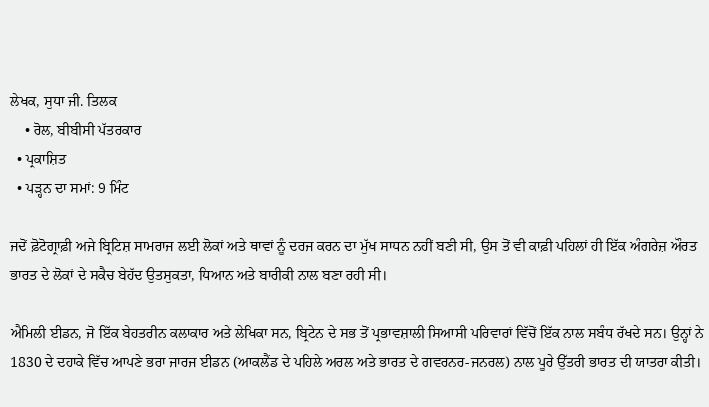ਲੇਖਕ, ਸੁਧਾ ਜੀ. ਤਿਲਕ
    • ਰੋਲ, ਬੀਬੀਸੀ ਪੱਤਰਕਾਰ
  • ਪ੍ਰਕਾਸ਼ਿਤ
  • ਪੜ੍ਹਨ ਦਾ ਸਮਾਂ: 9 ਮਿੰਟ

ਜਦੋਂ ਫ਼ੋਟੋਗ੍ਰਾਫ਼ੀ ਅਜੇ ਬ੍ਰਿਟਿਸ਼ ਸਾਮਰਾਜ ਲਈ ਲੋਕਾਂ ਅਤੇ ਥਾਵਾਂ ਨੂੰ ਦਰਜ ਕਰਨ ਦਾ ਮੁੱਖ ਸਾਧਨ ਨਹੀਂ ਬਣੀ ਸੀ, ਉਸ ਤੋਂ ਵੀ ਕਾਫ਼ੀ ਪਹਿਲਾਂ ਹੀ ਇੱਕ ਅੰਗਰੇਜ਼ ਔਰਤ ਭਾਰਤ ਦੇ ਲੋਕਾਂ ਦੇ ਸਕੈਚ ਬੇਹੱਦ ਉਤਸੁਕਤਾ, ਧਿਆਨ ਅਤੇ ਬਾਰੀਕੀ ਨਾਲ ਬਣਾ ਰਹੀ ਸੀ।

ਐਮਿਲੀ ਈਡਨ, ਜੋ ਇੱਕ ਬੇਹਤਰੀਨ ਕਲਾਕਾਰ ਅਤੇ ਲੇਖਿਕਾ ਸਨ, ਬ੍ਰਿਟੇਨ ਦੇ ਸਭ ਤੋਂ ਪ੍ਰਭਾਵਸ਼ਾਲੀ ਸਿਆਸੀ ਪਰਿਵਾਰਾਂ ਵਿੱਚੋਂ ਇੱਕ ਨਾਲ ਸਬੰਧ ਰੱਖਦੇ ਸਨ। ਉਨ੍ਹਾਂ ਨੇ 1830 ਦੇ ਦਹਾਕੇ ਵਿੱਚ ਆਪਣੇ ਭਰਾ ਜਾਰਜ ਈਡਨ (ਆਕਲੈਂਡ ਦੇ ਪਹਿਲੇ ਅਰਲ ਅਤੇ ਭਾਰਤ ਦੇ ਗਵਰਨਰ-ਜਨਰਲ) ਨਾਲ ਪੂਰੇ ਉੱਤਰੀ ਭਾਰਤ ਦੀ ਯਾਤਰਾ ਕੀਤੀ।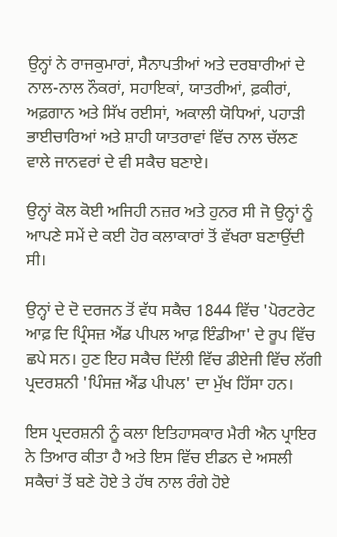ਉਨ੍ਹਾਂ ਨੇ ਰਾਜਕੁਮਾਰਾਂ, ਸੈਨਾਪਤੀਆਂ ਅਤੇ ਦਰਬਾਰੀਆਂ ਦੇ ਨਾਲ-ਨਾਲ ਨੌਕਰਾਂ, ਸਹਾਇਕਾਂ, ਯਾਤਰੀਆਂ, ਫ਼ਕੀਰਾਂ, ਅਫ਼ਗਾਨ ਅਤੇ ਸਿੱਖ ਰਈਸਾਂ, ਅਕਾਲੀ ਯੋਧਿਆਂ, ਪਹਾੜੀ ਭਾਈਚਾਰਿਆਂ ਅਤੇ ਸ਼ਾਹੀ ਯਾਤਰਾਵਾਂ ਵਿੱਚ ਨਾਲ ਚੱਲਣ ਵਾਲੇ ਜਾਨਵਰਾਂ ਦੇ ਵੀ ਸਕੈਚ ਬਣਾਏ।

ਉਨ੍ਹਾਂ ਕੋਲ ਕੋਈ ਅਜਿਹੀ ਨਜ਼ਰ ਅਤੇ ਹੁਨਰ ਸੀ ਜੋ ਉਨ੍ਹਾਂ ਨੂੰ ਆਪਣੇ ਸਮੇਂ ਦੇ ਕਈ ਹੋਰ ਕਲਾਕਾਰਾਂ ਤੋਂ ਵੱਖਰਾ ਬਣਾਉਂਦੀ ਸੀ।

ਉਨ੍ਹਾਂ ਦੇ ਦੋ ਦਰਜਨ ਤੋਂ ਵੱਧ ਸਕੈਚ 1844 ਵਿੱਚ 'ਪੋਰਟਰੇਟ ਆਫ਼ ਦਿ ਪ੍ਰਿੰਸਜ਼ ਐਂਡ ਪੀਪਲ ਆਫ਼ ਇੰਡੀਆ' ਦੇ ਰੂਪ ਵਿੱਚ ਛਪੇ ਸਨ। ਹੁਣ ਇਹ ਸਕੈਚ ਦਿੱਲੀ ਵਿੱਚ ਡੀਏਜੀ ਵਿੱਚ ਲੱਗੀ ਪ੍ਰਦਰਸ਼ਨੀ 'ਪਿੰਸਜ਼ ਐਂਡ ਪੀਪਲ' ਦਾ ਮੁੱਖ ਹਿੱਸਾ ਹਨ।

ਇਸ ਪ੍ਰਦਰਸ਼ਨੀ ਨੂੰ ਕਲਾ ਇਤਿਹਾਸਕਾਰ ਮੈਰੀ ਐਨ ਪ੍ਰਾਇਰ ਨੇ ਤਿਆਰ ਕੀਤਾ ਹੈ ਅਤੇ ਇਸ ਵਿੱਚ ਈਡਨ ਦੇ ਅਸਲੀ ਸਕੈਚਾਂ ਤੋਂ ਬਣੇ ਹੋਏ ਤੇ ਹੱਥ ਨਾਲ ਰੰਗੇ ਹੋਏ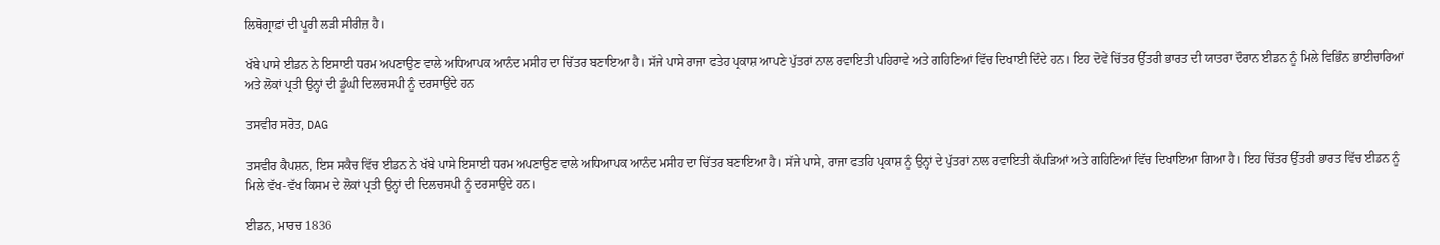ਲਿਥੋਗ੍ਰਾਫ਼ਾਂ ਦੀ ਪੂਰੀ ਲੜੀ ਸੀਰੀਜ਼ ਹੈ।

ਖੱਬੇ ਪਾਸੇ ਈਡਨ ਨੇ ਇਸਾਈ ਧਰਮ ਅਪਣਾਉਣ ਵਾਲੇ ਅਧਿਆਪਕ ਆਨੰਦ ਮਸੀਹ ਦਾ ਚਿੱਤਰ ਬਣਾਇਆ ਹੈ। ਸੱਜੇ ਪਾਸੇ ਰਾਜਾ ਫਤੇਹ ਪ੍ਰਕਾਸ਼ ਆਪਣੇ ਪੁੱਤਰਾਂ ਨਾਲ ਰਵਾਇਤੀ ਪਹਿਰਾਵੇ ਅਤੇ ਗਹਿਣਿਆਂ ਵਿੱਚ ਦਿਖਾਈ ਦਿੰਦੇ ਹਨ। ਇਹ ਦੋਵੇਂ ਚਿੱਤਰ ਉੱਤਰੀ ਭਾਰਤ ਦੀ ਯਾਤਰਾ ਦੌਰਾਨ ਈਡਨ ਨੂੰ ਮਿਲੇ ਵਿਭਿੰਨ ਭਾਈਚਾਰਿਆਂ ਅਤੇ ਲੋਕਾਂ ਪ੍ਰਤੀ ਉਨ੍ਹਾਂ ਦੀ ਡੂੰਘੀ ਦਿਲਚਸਪੀ ਨੂੰ ਦਰਸਾਉਂਦੇ ਹਨ

ਤਸਵੀਰ ਸਰੋਤ, DAG

ਤਸਵੀਰ ਕੈਪਸ਼ਨ, ਇਸ ਸਕੈਚ ਵਿੱਚ ਈਡਨ ਨੇ ਖੱਬੇ ਪਾਸੇ ਇਸਾਈ ਧਰਮ ਅਪਣਾਉਣ ਵਾਲੇ ਅਧਿਆਪਕ ਆਨੰਦ ਮਸੀਹ ਦਾ ਚਿੱਤਰ ਬਣਾਇਆ ਹੈ। ਸੱਜੇ ਪਾਸੇ, ਰਾਜਾ ਫਤਹਿ ਪ੍ਰਕਾਸ਼ ਨੂੰ ਉਨ੍ਹਾਂ ਦੇ ਪੁੱਤਰਾਂ ਨਾਲ ਰਵਾਇਤੀ ਕੱਪੜਿਆਂ ਅਤੇ ਗਹਿਣਿਆਂ ਵਿੱਚ ਦਿਖਾਇਆ ਗਿਆ ਹੈ। ਇਹ ਚਿੱਤਰ ਉੱਤਰੀ ਭਾਰਤ ਵਿੱਚ ਈਡਨ ਨੂੰ ਮਿਲੇ ਵੱਖ-ਵੱਖ ਕਿਸਮ ਦੇ ਲੋਕਾਂ ਪ੍ਰਤੀ ਉਨ੍ਹਾਂ ਦੀ ਦਿਲਚਸਪੀ ਨੂੰ ਦਰਸਾਉਂਦੇ ਹਨ।

ਈਡਨ, ਮਾਰਚ 1836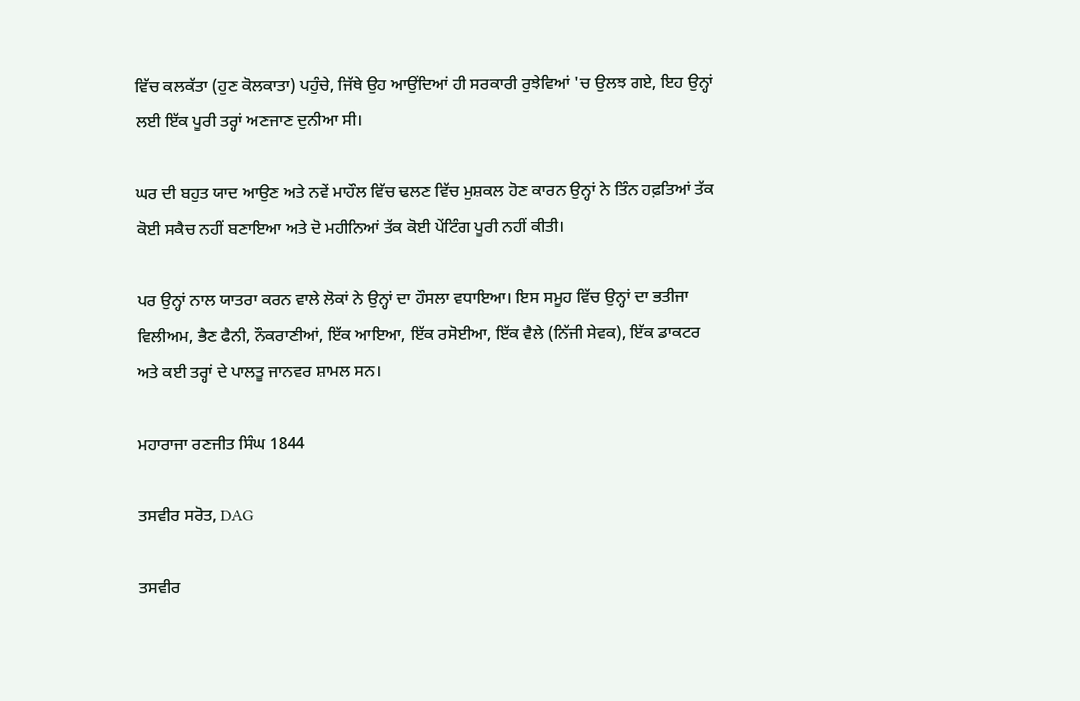ਵਿੱਚ ਕਲਕੱਤਾ (ਹੁਣ ਕੋਲਕਾਤਾ) ਪਹੁੰਚੇ, ਜਿੱਥੇ ਉਹ ਆਉਂਦਿਆਂ ਹੀ ਸਰਕਾਰੀ ਰੁਝੇਵਿਆਂ 'ਚ ਉਲਝ ਗਏ, ਇਹ ਉਨ੍ਹਾਂ ਲਈ ਇੱਕ ਪੂਰੀ ਤਰ੍ਹਾਂ ਅਣਜਾਣ ਦੁਨੀਆ ਸੀ।

ਘਰ ਦੀ ਬਹੁਤ ਯਾਦ ਆਉਣ ਅਤੇ ਨਵੇਂ ਮਾਹੌਲ ਵਿੱਚ ਢਲਣ ਵਿੱਚ ਮੁਸ਼ਕਲ ਹੋਣ ਕਾਰਨ ਉਨ੍ਹਾਂ ਨੇ ਤਿੰਨ ਹਫ਼ਤਿਆਂ ਤੱਕ ਕੋਈ ਸਕੈਚ ਨਹੀਂ ਬਣਾਇਆ ਅਤੇ ਦੋ ਮਹੀਨਿਆਂ ਤੱਕ ਕੋਈ ਪੇਂਟਿੰਗ ਪੂਰੀ ਨਹੀਂ ਕੀਤੀ।

ਪਰ ਉਨ੍ਹਾਂ ਨਾਲ ਯਾਤਰਾ ਕਰਨ ਵਾਲੇ ਲੋਕਾਂ ਨੇ ਉਨ੍ਹਾਂ ਦਾ ਹੌਸਲਾ ਵਧਾਇਆ। ਇਸ ਸਮੂਹ ਵਿੱਚ ਉਨ੍ਹਾਂ ਦਾ ਭਤੀਜਾ ਵਿਲੀਅਮ, ਭੈਣ ਫੈਨੀ, ਨੌਕਰਾਣੀਆਂ, ਇੱਕ ਆਇਆ, ਇੱਕ ਰਸੋਈਆ, ਇੱਕ ਵੈਲੇ (ਨਿੱਜੀ ਸੇਵਕ), ਇੱਕ ਡਾਕਟਰ ਅਤੇ ਕਈ ਤਰ੍ਹਾਂ ਦੇ ਪਾਲਤੂ ਜਾਨਵਰ ਸ਼ਾਮਲ ਸਨ।

ਮਹਾਰਾਜਾ ਰਣਜੀਤ ਸਿੰਘ 1844

ਤਸਵੀਰ ਸਰੋਤ, DAG

ਤਸਵੀਰ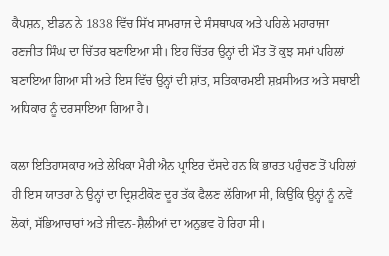ਕੈਪਸ਼ਨ, ਈਡਨ ਨੇ 1838 ਵਿੱਚ ਸਿੱਖ ਸਾਮਰਾਜ ਦੇ ਸੰਸਥਾਪਕ ਅਤੇ ਪਹਿਲੇ ਮਹਾਰਾਜਾ ਰਣਜੀਤ ਸਿੰਘ ਦਾ ਚਿੱਤਰ ਬਣਾਇਆ ਸੀ। ਇਹ ਚਿੱਤਰ ਉਨ੍ਹਾਂ ਦੀ ਮੌਤ ਤੋਂ ਕੁਝ ਸਮਾਂ ਪਹਿਲਾਂ ਬਣਾਇਆ ਗਿਆ ਸੀ ਅਤੇ ਇਸ ਵਿੱਚ ਉਨ੍ਹਾਂ ਦੀ ਸ਼ਾਂਤ, ਸਤਿਕਾਰਮਈ ਸ਼ਖ਼ਸੀਅਤ ਅਤੇ ਸਥਾਈ ਅਧਿਕਾਰ ਨੂੰ ਦਰਸਾਇਆ ਗਿਆ ਹੈ।

ਕਲਾ ਇਤਿਹਾਸਕਾਰ ਅਤੇ ਲੇਖਿਕਾ ਮੈਰੀ ਐਨ ਪ੍ਰਾਇਰ ਦੱਸਦੇ ਹਨ ਕਿ ਭਾਰਤ ਪਹੁੰਚਣ ਤੋਂ ਪਹਿਲਾਂ ਹੀ ਇਸ ਯਾਤਰਾ ਨੇ ਉਨ੍ਹਾਂ ਦਾ ਦ੍ਰਿਸ਼ਟੀਕੋਣ ਦੂਰ ਤੱਕ ਫੈਲਣ ਲੱਗਿਆ ਸੀ, ਕਿਉਂਕਿ ਉਨ੍ਹਾਂ ਨੂੰ ਨਵੇਂ ਲੋਕਾਂ, ਸੱਭਿਆਚਾਰਾਂ ਅਤੇ ਜੀਵਨ-ਸ਼ੈਲੀਆਂ ਦਾ ਅਨੁਭਵ ਹੋ ਰਿਹਾ ਸੀ।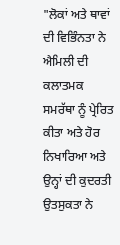"ਲੋਕਾਂ ਅਤੇ ਥਾਵਾਂ ਦੀ ਵਿਭਿੰਨਤਾ ਨੇ ਐਮਿਲੀ ਦੀ ਕਲਾਤਮਕ ਸਮਰੱਥਾ ਨੂੰ ਪ੍ਰੇਰਿਤ ਕੀਤਾ ਅਤੇ ਹੋਰ ਨਿਖਾਰਿਆ ਅਤੇ ਉਨ੍ਹਾਂ ਦੀ ਕੁਦਰਤੀ ਉਤਸੁਕਤਾ ਨੇ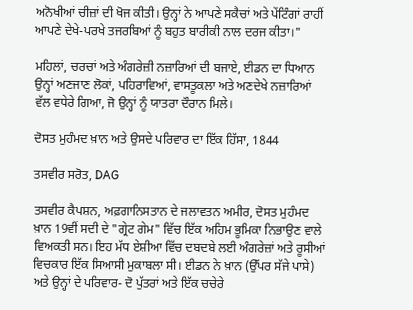ਅਨੋਖੀਆਂ ਚੀਜ਼ਾਂ ਦੀ ਖੋਜ ਕੀਤੀ। ਉਨ੍ਹਾਂ ਨੇ ਆਪਣੇ ਸਕੈਚਾਂ ਅਤੇ ਪੇਂਟਿੰਗਾਂ ਰਾਹੀਂ ਆਪਣੇ ਦੇਖੇ-ਪਰਖੇ ਤਜਰਬਿਆਂ ਨੂੰ ਬਹੁਤ ਬਾਰੀਕੀ ਨਾਲ ਦਰਜ ਕੀਤਾ।"

ਮਹਿਲਾਂ, ਚਰਚਾਂ ਅਤੇ ਅੰਗਰੇਜ਼ੀ ਨਜ਼ਾਰਿਆਂ ਦੀ ਬਜਾਏ, ਈਡਨ ਦਾ ਧਿਆਨ ਉਨ੍ਹਾਂ ਅਣਜਾਣ ਲੋਕਾਂ, ਪਹਿਰਾਵਿਆਂ, ਵਾਸਤੂਕਲਾ ਅਤੇ ਅਣਦੇਖੇ ਨਜ਼ਾਰਿਆਂ ਵੱਲ ਵਧੇਰੇ ਗਿਆ, ਜੋ ਉਨ੍ਹਾਂ ਨੂੰ ਯਾਤਰਾ ਦੌਰਾਨ ਮਿਲੇ।

ਦੋਸਤ ਮੁਹੰਮਦ ਖ਼ਾਨ ਅਤੇ ਉਸਦੇ ਪਰਿਵਾਰ ਦਾ ਇੱਕ ਹਿੱਸਾ, 1844

ਤਸਵੀਰ ਸਰੋਤ, DAG

ਤਸਵੀਰ ਕੈਪਸ਼ਨ, ਅਫ਼ਗਾਨਿਸਤਾਨ ਦੇ ਜਲਾਵਤਨ ਅਮੀਰ, ਦੋਸਤ ਮੁਹੰਮਦ ਖ਼ਾਨ 19ਵੀਂ ਸਦੀ ਦੇ "ਗ੍ਰੇਟ ਗੇਮ" ਵਿੱਚ ਇੱਕ ਅਹਿਮ ਭੂਮਿਕਾ ਨਿਭਾਉਣ ਵਾਲੇ ਵਿਅਕਤੀ ਸਨ। ਇਹ ਮੱਧ ਏਸ਼ੀਆ ਵਿੱਚ ਦਬਦਬੇ ਲਈ ਅੰਗਰੇਜ਼ਾਂ ਅਤੇ ਰੂਸੀਆਂ ਵਿਚਕਾਰ ਇੱਕ ਸਿਆਸੀ ਮੁਕਾਬਲਾ ਸੀ। ਈਡਨ ਨੇ ਖ਼ਾਨ (ਉੱਪਰ ਸੱਜੇ ਪਾਸੇ) ਅਤੇ ਉਨ੍ਹਾਂ ਦੇ ਪਰਿਵਾਰ- ਦੋ ਪੁੱਤਰਾਂ ਅਤੇ ਇੱਕ ਚਚੇਰੇ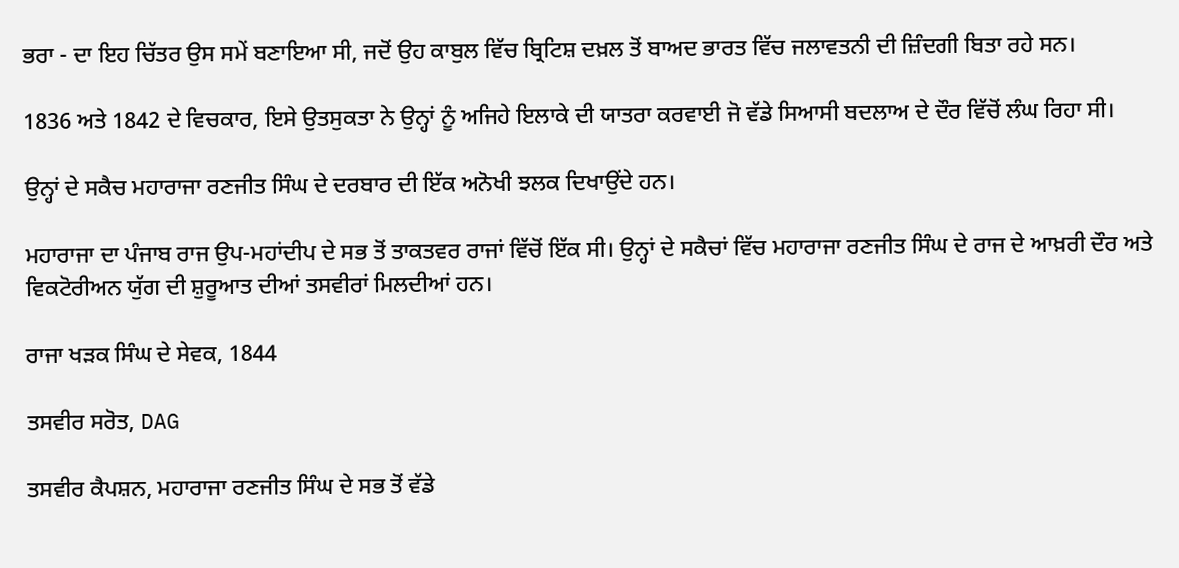ਭਰਾ - ਦਾ ਇਹ ਚਿੱਤਰ ਉਸ ਸਮੇਂ ਬਣਾਇਆ ਸੀ, ਜਦੋਂ ਉਹ ਕਾਬੁਲ ਵਿੱਚ ਬ੍ਰਿਟਿਸ਼ ਦਖ਼ਲ ਤੋਂ ਬਾਅਦ ਭਾਰਤ ਵਿੱਚ ਜਲਾਵਤਨੀ ਦੀ ਜ਼ਿੰਦਗੀ ਬਿਤਾ ਰਹੇ ਸਨ।

1836 ਅਤੇ 1842 ਦੇ ਵਿਚਕਾਰ, ਇਸੇ ਉਤਸੁਕਤਾ ਨੇ ਉਨ੍ਹਾਂ ਨੂੰ ਅਜਿਹੇ ਇਲਾਕੇ ਦੀ ਯਾਤਰਾ ਕਰਵਾਈ ਜੋ ਵੱਡੇ ਸਿਆਸੀ ਬਦਲਾਅ ਦੇ ਦੌਰ ਵਿੱਚੋਂ ਲੰਘ ਰਿਹਾ ਸੀ।

ਉਨ੍ਹਾਂ ਦੇ ਸਕੈਚ ਮਹਾਰਾਜਾ ਰਣਜੀਤ ਸਿੰਘ ਦੇ ਦਰਬਾਰ ਦੀ ਇੱਕ ਅਨੋਖੀ ਝਲਕ ਦਿਖਾਉਂਦੇ ਹਨ।

ਮਹਾਰਾਜਾ ਦਾ ਪੰਜਾਬ ਰਾਜ ਉਪ-ਮਹਾਂਦੀਪ ਦੇ ਸਭ ਤੋਂ ਤਾਕਤਵਰ ਰਾਜਾਂ ਵਿੱਚੋਂ ਇੱਕ ਸੀ। ਉਨ੍ਹਾਂ ਦੇ ਸਕੈਚਾਂ ਵਿੱਚ ਮਹਾਰਾਜਾ ਰਣਜੀਤ ਸਿੰਘ ਦੇ ਰਾਜ ਦੇ ਆਖ਼ਰੀ ਦੌਰ ਅਤੇ ਵਿਕਟੋਰੀਅਨ ਯੁੱਗ ਦੀ ਸ਼ੁਰੂਆਤ ਦੀਆਂ ਤਸਵੀਰਾਂ ਮਿਲਦੀਆਂ ਹਨ।

ਰਾਜਾ ਖੜਕ ਸਿੰਘ ਦੇ ਸੇਵਕ, 1844

ਤਸਵੀਰ ਸਰੋਤ, DAG

ਤਸਵੀਰ ਕੈਪਸ਼ਨ, ਮਹਾਰਾਜਾ ਰਣਜੀਤ ਸਿੰਘ ਦੇ ਸਭ ਤੋਂ ਵੱਡੇ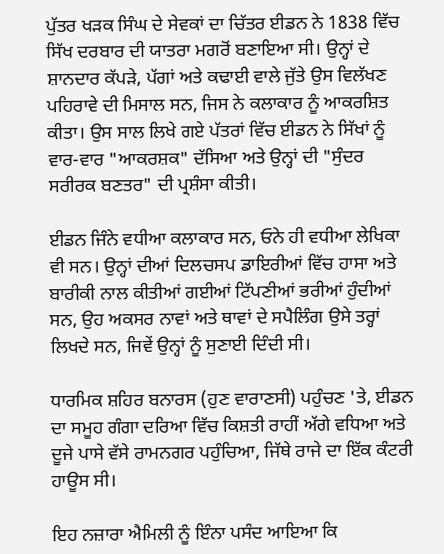ਪੁੱਤਰ ਖੜਕ ਸਿੰਘ ਦੇ ਸੇਵਕਾਂ ਦਾ ਚਿੱਤਰ ਈਡਨ ਨੇ 1838 ਵਿੱਚ ਸਿੱਖ ਦਰਬਾਰ ਦੀ ਯਾਤਰਾ ਮਗਰੋਂ ਬਣਾਇਆ ਸੀ। ਉਨ੍ਹਾਂ ਦੇ ਸ਼ਾਨਦਾਰ ਕੱਪੜੇ, ਪੱਗਾਂ ਅਤੇ ਕਢਾਈ ਵਾਲੇ ਜੁੱਤੇ ਉਸ ਵਿਲੱਖਣ ਪਹਿਰਾਵੇ ਦੀ ਮਿਸਾਲ ਸਨ, ਜਿਸ ਨੇ ਕਲਾਕਾਰ ਨੂੰ ਆਕਰਸ਼ਿਤ ਕੀਤਾ। ਉਸ ਸਾਲ ਲਿਖੇ ਗਏ ਪੱਤਰਾਂ ਵਿੱਚ ਈਡਨ ਨੇ ਸਿੱਖਾਂ ਨੂੰ ਵਾਰ-ਵਾਰ "ਆਕਰਸ਼ਕ" ਦੱਸਿਆ ਅਤੇ ਉਨ੍ਹਾਂ ਦੀ "ਸੁੰਦਰ ਸਰੀਰਕ ਬਣਤਰ" ਦੀ ਪ੍ਰਸ਼ੰਸਾ ਕੀਤੀ।

ਈਡਨ ਜਿੰਨੇ ਵਧੀਆ ਕਲਾਕਾਰ ਸਨ, ਓਨੇ ਹੀ ਵਧੀਆ ਲੇਖਿਕਾ ਵੀ ਸਨ। ਉਨ੍ਹਾਂ ਦੀਆਂ ਦਿਲਚਸਪ ਡਾਇਰੀਆਂ ਵਿੱਚ ਹਾਸਾ ਅਤੇ ਬਾਰੀਕੀ ਨਾਲ ਕੀਤੀਆਂ ਗਈਆਂ ਟਿੱਪਣੀਆਂ ਭਰੀਆਂ ਹੁੰਦੀਆਂ ਸਨ, ਉਹ ਅਕਸਰ ਨਾਵਾਂ ਅਤੇ ਥਾਵਾਂ ਦੇ ਸਪੈਲਿੰਗ ਉਸੇ ਤਰ੍ਹਾਂ ਲਿਖਦੇ ਸਨ, ਜਿਵੇਂ ਉਨ੍ਹਾਂ ਨੂੰ ਸੁਣਾਈ ਦਿੰਦੀ ਸੀ।

ਧਾਰਮਿਕ ਸ਼ਹਿਰ ਬਨਾਰਸ (ਹੁਣ ਵਾਰਾਣਸੀ) ਪਹੁੰਚਣ 'ਤੇ, ਈਡਨ ਦਾ ਸਮੂਹ ਗੰਗਾ ਦਰਿਆ ਵਿੱਚ ਕਿਸ਼ਤੀ ਰਾਹੀਂ ਅੱਗੇ ਵਧਿਆ ਅਤੇ ਦੂਜੇ ਪਾਸੇ ਵੱਸੇ ਰਾਮਨਗਰ ਪਹੁੰਚਿਆ, ਜਿੱਥੇ ਰਾਜੇ ਦਾ ਇੱਕ ਕੰਟਰੀ ਹਾਊਸ ਸੀ।

ਇਹ ਨਜ਼ਾਰਾ ਐਮਿਲੀ ਨੂੰ ਇੰਨਾ ਪਸੰਦ ਆਇਆ ਕਿ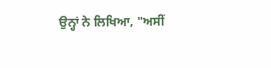ਉਨ੍ਹਾਂ ਨੇ ਲਿਖਿਆ, "ਅਸੀਂ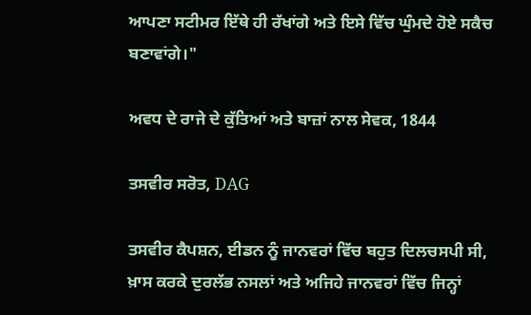ਆਪਣਾ ਸਟੀਮਰ ਇੱਥੇ ਹੀ ਰੱਖਾਂਗੇ ਅਤੇ ਇਸੇ ਵਿੱਚ ਘੁੰਮਦੇ ਹੋਏ ਸਕੈਚ ਬਣਾਵਾਂਗੇ।"

ਅਵਧ ਦੇ ਰਾਜੇ ਦੇ ਕੁੱਤਿਆਂ ਅਤੇ ਬਾਜ਼ਾਂ ਨਾਲ ਸੇਵਕ, 1844

ਤਸਵੀਰ ਸਰੋਤ, DAG

ਤਸਵੀਰ ਕੈਪਸ਼ਨ, ਈਡਨ ਨੂੰ ਜਾਨਵਰਾਂ ਵਿੱਚ ਬਹੁਤ ਦਿਲਚਸਪੀ ਸੀ, ਖ਼ਾਸ ਕਰਕੇ ਦੁਰਲੱਭ ਨਸਲਾਂ ਅਤੇ ਅਜਿਹੇ ਜਾਨਵਰਾਂ ਵਿੱਚ ਜਿਨ੍ਹਾਂ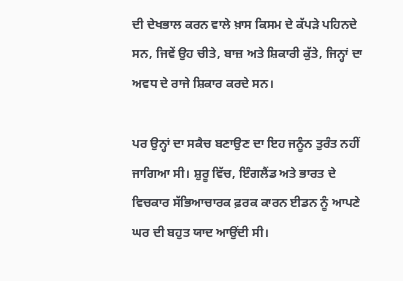ਦੀ ਦੇਖਭਾਲ ਕਰਨ ਵਾਲੇ ਖ਼ਾਸ ਕਿਸਮ ਦੇ ਕੱਪੜੇ ਪਹਿਨਦੇ ਸਨ, ਜਿਵੇਂ ਉਹ ਚੀਤੇ, ਬਾਜ਼ ਅਤੇ ਸ਼ਿਕਾਰੀ ਕੁੱਤੇ, ਜਿਨ੍ਹਾਂ ਦਾ ਅਵਧ ਦੇ ਰਾਜੇ ਸ਼ਿਕਾਰ ਕਰਦੇ ਸਨ।

ਪਰ ਉਨ੍ਹਾਂ ਦਾ ਸਕੈਚ ਬਣਾਉਣ ਦਾ ਇਹ ਜਨੂੰਨ ਤੁਰੰਤ ਨਹੀਂ ਜਾਗਿਆ ਸੀ। ਸ਼ੁਰੂ ਵਿੱਚ, ਇੰਗਲੈਂਡ ਅਤੇ ਭਾਰਤ ਦੇ ਵਿਚਕਾਰ ਸੱਭਿਆਚਾਰਕ ਫ਼ਰਕ ਕਾਰਨ ਈਡਨ ਨੂੰ ਆਪਣੇ ਘਰ ਦੀ ਬਹੁਤ ਯਾਦ ਆਉਂਦੀ ਸੀ।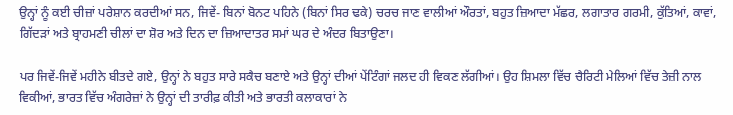ਉਨ੍ਹਾਂ ਨੂੰ ਕਈ ਚੀਜ਼ਾਂ ਪਰੇਸ਼ਾਨ ਕਰਦੀਆਂ ਸਨ, ਜਿਵੇਂ- ਬਿਨਾਂ ਬੋਨਟ ਪਹਿਨੇ (ਬਿਨਾਂ ਸਿਰ ਢਕੇ) ਚਰਚ ਜਾਣ ਵਾਲੀਆਂ ਔਰਤਾਂ, ਬਹੁਤ ਜ਼ਿਆਦਾ ਮੱਛਰ, ਲਗਾਤਾਰ ਗਰਮੀ, ਕੁੱਤਿਆਂ, ਕਾਵਾਂ, ਗਿੱਦੜਾਂ ਅਤੇ ਬ੍ਰਾਹਮਣੀ ਚੀਲਾਂ ਦਾ ਸ਼ੋਰ ਅਤੇ ਦਿਨ ਦਾ ਜ਼ਿਆਦਾਤਰ ਸਮਾਂ ਘਰ ਦੇ ਅੰਦਰ ਬਿਤਾਉਣਾ।

ਪਰ ਜਿਵੇਂ-ਜਿਵੇਂ ਮਹੀਨੇ ਬੀਤਦੇ ਗਏ, ਉਨ੍ਹਾਂ ਨੇ ਬਹੁਤ ਸਾਰੇ ਸਕੈਚ ਬਣਾਏ ਅਤੇ ਉਨ੍ਹਾਂ ਦੀਆਂ ਪੇਂਟਿੰਗਾਂ ਜਲਦ ਹੀ ਵਿਕਣ ਲੱਗੀਆਂ। ਉਹ ਸ਼ਿਮਲਾ ਵਿੱਚ ਚੈਰਿਟੀ ਮੇਲਿਆਂ ਵਿੱਚ ਤੇਜ਼ੀ ਨਾਲ ਵਿਕੀਆਂ, ਭਾਰਤ ਵਿੱਚ ਅੰਗਰੇਜ਼ਾਂ ਨੇ ਉਨ੍ਹਾਂ ਦੀ ਤਾਰੀਫ਼ ਕੀਤੀ ਅਤੇ ਭਾਰਤੀ ਕਲਾਕਾਰਾਂ ਨੇ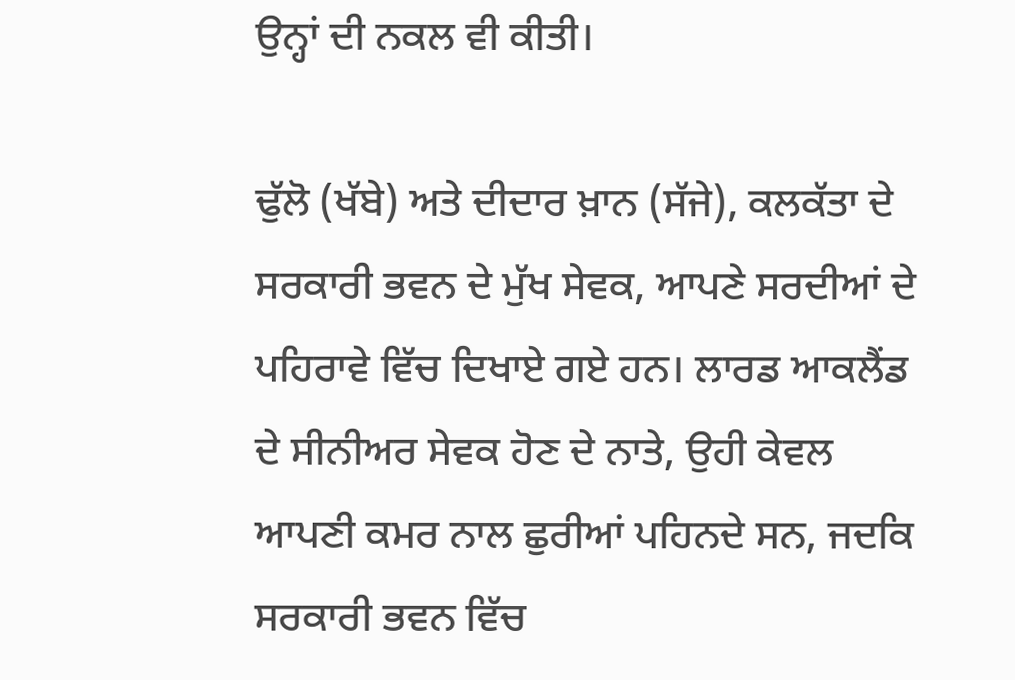ਉਨ੍ਹਾਂ ਦੀ ਨਕਲ ਵੀ ਕੀਤੀ।

ਢੁੱਲੋ (ਖੱਬੇ) ਅਤੇ ਦੀਦਾਰ ਖ਼ਾਨ (ਸੱਜੇ), ਕਲਕੱਤਾ ਦੇ ਸਰਕਾਰੀ ਭਵਨ ਦੇ ਮੁੱਖ ਸੇਵਕ, ਆਪਣੇ ਸਰਦੀਆਂ ਦੇ ਪਹਿਰਾਵੇ ਵਿੱਚ ਦਿਖਾਏ ਗਏ ਹਨ। ਲਾਰਡ ਆਕਲੈਂਡ ਦੇ ਸੀਨੀਅਰ ਸੇਵਕ ਹੋਣ ਦੇ ਨਾਤੇ, ਉਹੀ ਕੇਵਲ ਆਪਣੀ ਕਮਰ ਨਾਲ ਛੁਰੀਆਂ ਪਹਿਨਦੇ ਸਨ, ਜਦਕਿ ਸਰਕਾਰੀ ਭਵਨ ਵਿੱਚ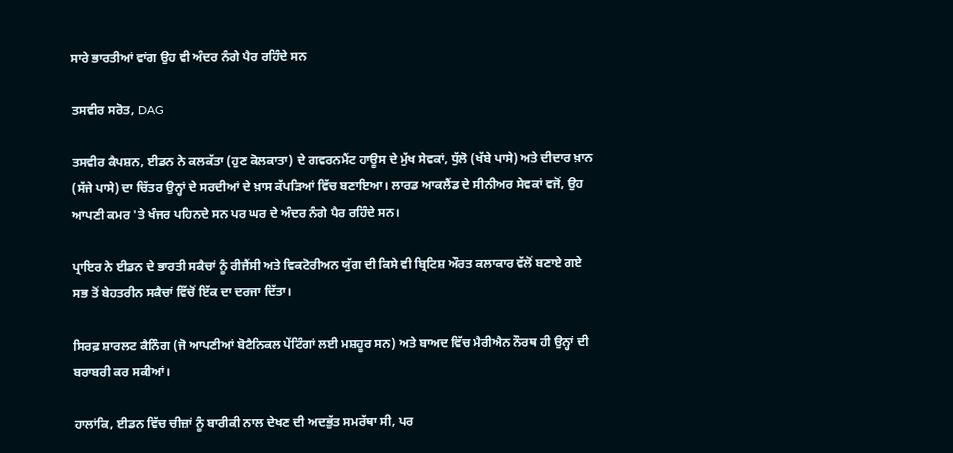ਸਾਰੇ ਭਾਰਤੀਆਂ ਵਾਂਗ ਉਹ ਵੀ ਅੰਦਰ ਨੰਗੇ ਪੈਰ ਰਹਿੰਦੇ ਸਨ

ਤਸਵੀਰ ਸਰੋਤ, DAG

ਤਸਵੀਰ ਕੈਪਸ਼ਨ, ਈਡਨ ਨੇ ਕਲਕੱਤਾ (ਹੁਣ ਕੋਲਕਾਤਾ) ਦੇ ਗਵਰਨਮੈਂਟ ਹਾਊਸ ਦੇ ਮੁੱਖ ਸੇਵਕਾਂ, ਧੁੱਲੋ (ਖੱਬੇ ਪਾਸੇ) ਅਤੇ ਦੀਦਾਰ ਖ਼ਾਨ (ਸੱਜੇ ਪਾਸੇ) ਦਾ ਚਿੱਤਰ ਉਨ੍ਹਾਂ ਦੇ ਸਰਦੀਆਂ ਦੇ ਖ਼ਾਸ ਕੱਪੜਿਆਂ ਵਿੱਚ ਬਣਾਇਆ। ਲਾਰਡ ਆਕਲੈਂਡ ਦੇ ਸੀਨੀਅਰ ਸੇਵਕਾਂ ਵਜੋਂ, ਉਹ ਆਪਣੀ ਕਮਰ 'ਤੇ ਖੰਜਰ ਪਹਿਨਦੇ ਸਨ ਪਰ ਘਰ ਦੇ ਅੰਦਰ ਨੰਗੇ ਪੈਰ ਰਹਿੰਦੇ ਸਨ।

ਪ੍ਰਾਇਰ ਨੇ ਈਡਨ ਦੇ ਭਾਰਤੀ ਸਕੈਚਾਂ ਨੂੰ ਰੀਜੈਂਸੀ ਅਤੇ ਵਿਕਟੋਰੀਅਨ ਯੁੱਗ ਦੀ ਕਿਸੇ ਵੀ ਬ੍ਰਿਟਿਸ਼ ਔਰਤ ਕਲਾਕਾਰ ਵੱਲੋਂ ਬਣਾਏ ਗਏ ਸਭ ਤੋਂ ਬੇਹਤਰੀਨ ਸਕੈਚਾਂ ਵਿੱਚੋਂ ਇੱਕ ਦਾ ਦਰਜਾ ਦਿੱਤਾ।

ਸਿਰਫ਼ ਸ਼ਾਰਲਟ ਕੈਨਿੰਗ (ਜੋ ਆਪਣੀਆਂ ਬੋਟੈਨਿਕਲ ਪੇਂਟਿੰਗਾਂ ਲਈ ਮਸ਼ਹੂਰ ਸਨ) ਅਤੇ ਬਾਅਦ ਵਿੱਚ ਮੈਰੀਐਨ ਨੌਰਥ ਹੀ ਉਨ੍ਹਾਂ ਦੀ ਬਰਾਬਰੀ ਕਰ ਸਕੀਆਂ।

ਹਾਲਾਂਕਿ, ਈਡਨ ਵਿੱਚ ਚੀਜ਼ਾਂ ਨੂੰ ਬਾਰੀਕੀ ਨਾਲ ਦੇਖਣ ਦੀ ਅਦਭੁੱਤ ਸਮਰੱਥਾ ਸੀ, ਪਰ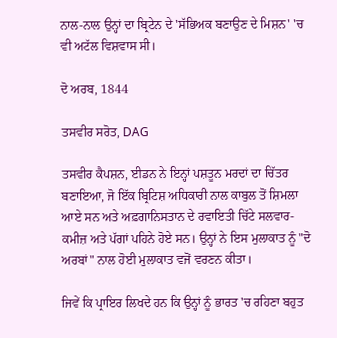ਨਾਲ-ਨਾਲ ਉਨ੍ਹਾਂ ਦਾ ਬ੍ਰਿਟੇਨ ਦੇ 'ਸੱਭਿਅਕ ਬਣਾਉਣ ਦੇ ਮਿਸ਼ਨ' 'ਚ ਵੀ ਅਟੱਲ ਵਿਸ਼ਵਾਸ ਸੀ।

ਦੋ ਅਰਬ, 1844

ਤਸਵੀਰ ਸਰੋਤ, DAG

ਤਸਵੀਰ ਕੈਪਸ਼ਨ, ਈਡਨ ਨੇ ਇਨ੍ਹਾਂ ਪਸ਼ਤੂਨ ਮਰਦਾਂ ਦਾ ਚਿੱਤਰ ਬਣਾਇਆ, ਜੋ ਇੱਕ ਬ੍ਰਿਟਿਸ਼ ਅਧਿਕਾਰੀ ਨਾਲ ਕਾਬੁਲ ਤੋਂ ਸ਼ਿਮਲਾ ਆਏ ਸਨ ਅਤੇ ਅਫ਼ਗਾਨਿਸਤਾਨ ਦੇ ਰਵਾਇਤੀ ਚਿੱਟੇ ਸਲਵਾਰ-ਕਮੀਜ਼ ਅਤੇ ਪੱਗਾਂ ਪਹਿਨੇ ਹੋਏ ਸਨ। ਉਨ੍ਹਾਂ ਨੇ ਇਸ ਮੁਲਾਕਾਤ ਨੂੰ "ਦੋ ਅਰਬਾਂ" ਨਾਲ ਹੋਈ ਮੁਲਾਕਾਤ ਵਜੋਂ ਵਰਣਨ ਕੀਤਾ।

ਜਿਵੇਂ ਕਿ ਪ੍ਰਾਇਰ ਲਿਖਦੇ ਹਨ ਕਿ ਉਨ੍ਹਾਂ ਨੂੰ ਭਾਰਤ 'ਚ ਰਹਿਣਾ ਬਹੁਤ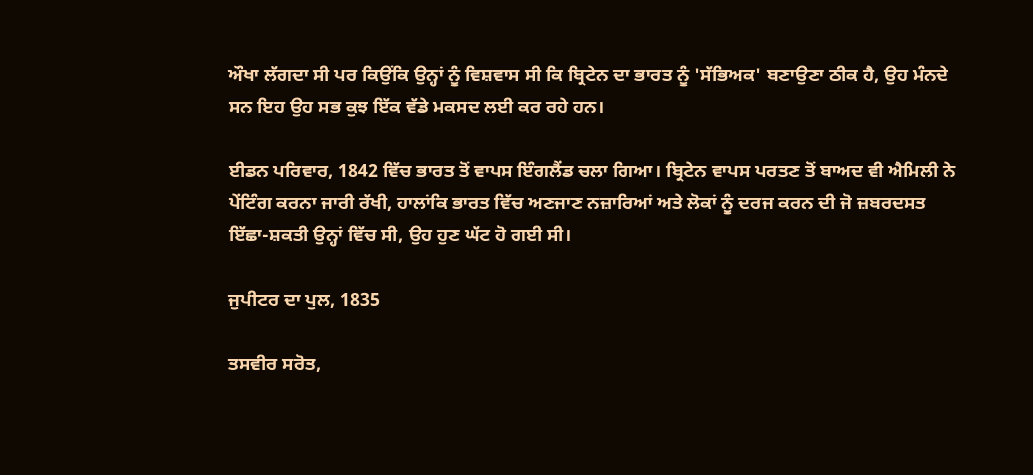ਔਖਾ ਲੱਗਦਾ ਸੀ ਪਰ ਕਿਉਂਕਿ ਉਨ੍ਹਾਂ ਨੂੰ ਵਿਸ਼ਵਾਸ ਸੀ ਕਿ ਬ੍ਰਿਟੇਨ ਦਾ ਭਾਰਤ ਨੂੰ 'ਸੱਭਿਅਕ' ਬਣਾਉਣਾ ਠੀਕ ਹੈ, ਉਹ ਮੰਨਦੇ ਸਨ ਇਹ ਉਹ ਸਭ ਕੁਝ ਇੱਕ ਵੱਡੇ ਮਕਸਦ ਲਈ ਕਰ ਰਹੇ ਹਨ।

ਈਡਨ ਪਰਿਵਾਰ, 1842 ਵਿੱਚ ਭਾਰਤ ਤੋਂ ਵਾਪਸ ਇੰਗਲੈਂਡ ਚਲਾ ਗਿਆ। ਬ੍ਰਿਟੇਨ ਵਾਪਸ ਪਰਤਣ ਤੋਂ ਬਾਅਦ ਵੀ ਐਮਿਲੀ ਨੇ ਪੇਂਟਿੰਗ ਕਰਨਾ ਜਾਰੀ ਰੱਖੀ, ਹਾਲਾਂਕਿ ਭਾਰਤ ਵਿੱਚ ਅਣਜਾਣ ਨਜ਼ਾਰਿਆਂ ਅਤੇ ਲੋਕਾਂ ਨੂੰ ਦਰਜ ਕਰਨ ਦੀ ਜੋ ਜ਼ਬਰਦਸਤ ਇੱਛਾ-ਸ਼ਕਤੀ ਉਨ੍ਹਾਂ ਵਿੱਚ ਸੀ, ਉਹ ਹੁਣ ਘੱਟ ਹੋ ਗਈ ਸੀ।

ਜੁਪੀਟਰ ਦਾ ਪੁਲ, 1835

ਤਸਵੀਰ ਸਰੋਤ,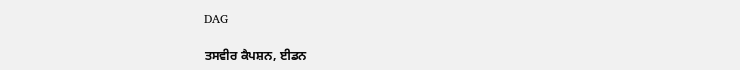DAG

ਤਸਵੀਰ ਕੈਪਸ਼ਨ, ਈਡਨ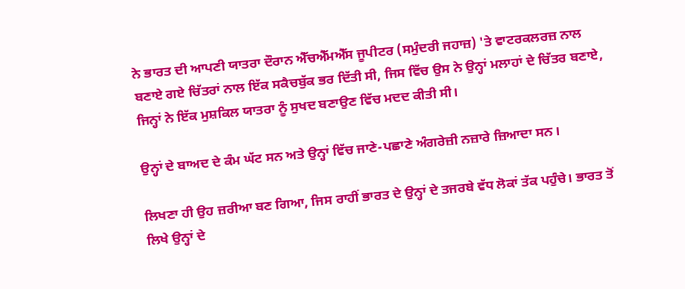ਨੇ ਭਾਰਤ ਦੀ ਆਪਣੀ ਯਾਤਰਾ ਦੌਰਾਨ ਐੱਚਐੱਮਐੱਸ ਜੂਪੀਟਰ (ਸਮੁੰਦਰੀ ਜਹਾਜ਼) 'ਤੇ ਵਾਟਰਕਲਰਜ਼ ਨਾਲ ਬਣਾਏ ਗਏ ਚਿੱਤਰਾਂ ਨਾਲ ਇੱਕ ਸਕੈਚਬੁੱਕ ਭਰ ਦਿੱਤੀ ਸੀ, ਜਿਸ ਵਿੱਚ ਉਸ ਨੇ ਉਨ੍ਹਾਂ ਮਲਾਹਾਂ ਦੇ ਚਿੱਤਰ ਬਣਾਏ, ਜਿਨ੍ਹਾਂ ਨੇ ਇੱਕ ਮੁਸ਼ਕਿਲ ਯਾਤਰਾ ਨੂੰ ਸੁਖਦ ਬਣਾਉਣ ਵਿੱਚ ਮਦਦ ਕੀਤੀ ਸੀ।

ਉਨ੍ਹਾਂ ਦੇ ਬਾਅਦ ਦੇ ਕੰਮ ਘੱਟ ਸਨ ਅਤੇ ਉਨ੍ਹਾਂ ਵਿੱਚ ਜਾਣੇ-ਪਛਾਣੇ ਅੰਗਰੇਜ਼ੀ ਨਜ਼ਾਰੇ ਜ਼ਿਆਦਾ ਸਨ।

ਲਿਖਣਾ ਹੀ ਉਹ ਜ਼ਰੀਆ ਬਣ ਗਿਆ, ਜਿਸ ਰਾਹੀਂ ਭਾਰਤ ਦੇ ਉਨ੍ਹਾਂ ਦੇ ਤਜਰਬੇ ਵੱਧ ਲੋਕਾਂ ਤੱਕ ਪਹੁੰਚੇ। ਭਾਰਤ ਤੋਂ ਲਿਖੇ ਉਨ੍ਹਾਂ ਦੇ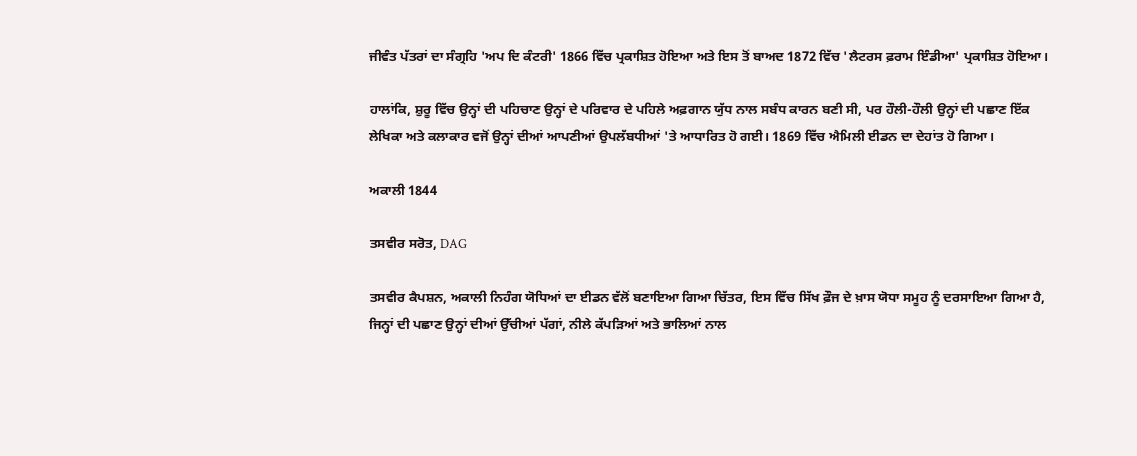ਜੀਵੰਤ ਪੱਤਰਾਂ ਦਾ ਸੰਗ੍ਰਹਿ 'ਅਪ ਦਿ ਕੰਟਰੀ' 1866 ਵਿੱਚ ਪ੍ਰਕਾਸ਼ਿਤ ਹੋਇਆ ਅਤੇ ਇਸ ਤੋਂ ਬਾਅਦ 1872 ਵਿੱਚ 'ਲੈਟਰਸ ਫ਼ਰਾਮ ਇੰਡੀਆ' ਪ੍ਰਕਾਸ਼ਿਤ ਹੋਇਆ।

ਹਾਲਾਂਕਿ, ਸ਼ੁਰੂ ਵਿੱਚ ਉਨ੍ਹਾਂ ਦੀ ਪਹਿਚਾਣ ਉਨ੍ਹਾਂ ਦੇ ਪਰਿਵਾਰ ਦੇ ਪਹਿਲੇ ਅਫ਼ਗਾਨ ਯੁੱਧ ਨਾਲ ਸਬੰਧ ਕਾਰਨ ਬਣੀ ਸੀ, ਪਰ ਹੌਲੀ-ਹੌਲੀ ਉਨ੍ਹਾਂ ਦੀ ਪਛਾਣ ਇੱਕ ਲੇਖਿਕਾ ਅਤੇ ਕਲਾਕਾਰ ਵਜੋਂ ਉਨ੍ਹਾਂ ਦੀਆਂ ਆਪਣੀਆਂ ਉਪਲੱਬਧੀਆਂ 'ਤੇ ਆਧਾਰਿਤ ਹੋ ਗਈ। 1869 ਵਿੱਚ ਐਮਿਲੀ ਈਡਨ ਦਾ ਦੇਹਾਂਤ ਹੋ ਗਿਆ।

ਅਕਾਲੀ 1844

ਤਸਵੀਰ ਸਰੋਤ, DAG

ਤਸਵੀਰ ਕੈਪਸ਼ਨ, ਅਕਾਲੀ ਨਿਹੰਗ ਯੋਧਿਆਂ ਦਾ ਈਡਨ ਵੱਲੋਂ ਬਣਾਇਆ ਗਿਆ ਚਿੱਤਰ, ਇਸ ਵਿੱਚ ਸਿੱਖ ਫ਼ੌਜ ਦੇ ਖ਼ਾਸ ਯੋਧਾ ਸਮੂਹ ਨੂੰ ਦਰਸਾਇਆ ਗਿਆ ਹੈ, ਜਿਨ੍ਹਾਂ ਦੀ ਪਛਾਣ ਉਨ੍ਹਾਂ ਦੀਆਂ ਉੱਚੀਆਂ ਪੱਗਾਂ, ਨੀਲੇ ਕੱਪੜਿਆਂ ਅਤੇ ਭਾਲਿਆਂ ਨਾਲ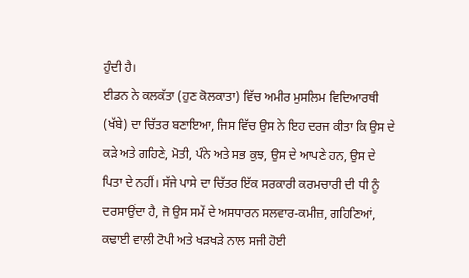ਹੁੰਦੀ ਹੈ।
ਈਡਨ ਨੇ ਕਲਕੱਤਾ (ਹੁਣ ਕੋਲਕਾਤਾ) ਵਿੱਚ ਅਮੀਰ ਮੁਸਲਿਮ ਵਿਦਿਆਰਥੀ (ਖੱਬੇ) ਦਾ ਚਿੱਤਰ ਬਣਾਇਆ, ਜਿਸ ਵਿੱਚ ਉਸ ਨੇ ਇਹ ਦਰਜ ਕੀਤਾ ਕਿ ਉਸ ਦੇ ਕੜੇ ਅਤੇ ਗਹਿਣੇ, ਮੋਤੀ, ਪੰਨੇ ਅਤੇ ਸਭ ਕੁਝ, ਉਸ ਦੇ ਆਪਣੇ ਹਨ, ਉਸ ਦੇ ਪਿਤਾ ਦੇ ਨਹੀਂ। ਸੱਜੇ ਪਾਸੇ ਦਾ ਚਿੱਤਰ ਇੱਕ ਸਰਕਾਰੀ ਕਰਮਚਾਰੀ ਦੀ ਧੀ ਨੂੰ ਦਰਸਾਉਂਦਾ ਹੈ, ਜੋ ਉਸ ਸਮੇਂ ਦੇ ਅਸਧਾਰਨ ਸਲਵਾਰ-ਕਮੀਜ਼, ਗਹਿਣਿਆਂ, ਕਢਾਈ ਵਾਲੀ ਟੋਪੀ ਅਤੇ ਖੜਖੜੇ ਨਾਲ ਸਜੀ ਹੋਈ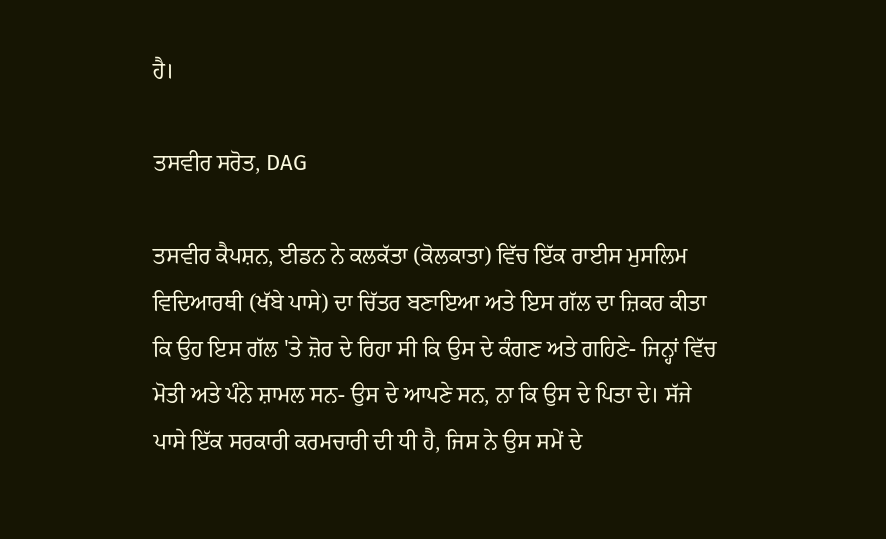ਹੈ।

ਤਸਵੀਰ ਸਰੋਤ, DAG

ਤਸਵੀਰ ਕੈਪਸ਼ਨ, ਈਡਨ ਨੇ ਕਲਕੱਤਾ (ਕੋਲਕਾਤਾ) ਵਿੱਚ ਇੱਕ ਰਾਈਸ ਮੁਸਲਿਮ ਵਿਦਿਆਰਥੀ (ਖੱਬੇ ਪਾਸੇ) ਦਾ ਚਿੱਤਰ ਬਣਾਇਆ ਅਤੇ ਇਸ ਗੱਲ ਦਾ ਜ਼ਿਕਰ ਕੀਤਾ ਕਿ ਉਹ ਇਸ ਗੱਲ 'ਤੇ ਜ਼ੋਰ ਦੇ ਰਿਹਾ ਸੀ ਕਿ ਉਸ ਦੇ ਕੰਗਣ ਅਤੇ ਗਹਿਣੇ- ਜਿਨ੍ਹਾਂ ਵਿੱਚ ਮੋਤੀ ਅਤੇ ਪੰਨੇ ਸ਼ਾਮਲ ਸਨ- ਉਸ ਦੇ ਆਪਣੇ ਸਨ, ਨਾ ਕਿ ਉਸ ਦੇ ਪਿਤਾ ਦੇ। ਸੱਜੇ ਪਾਸੇ ਇੱਕ ਸਰਕਾਰੀ ਕਰਮਚਾਰੀ ਦੀ ਧੀ ਹੈ, ਜਿਸ ਨੇ ਉਸ ਸਮੇਂ ਦੇ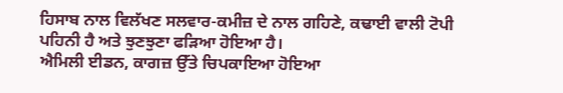ਹਿਸਾਬ ਨਾਲ ਵਿਲੱਖਣ ਸਲਵਾਰ-ਕਮੀਜ਼ ਦੇ ਨਾਲ ਗਹਿਣੇ, ਕਢਾਈ ਵਾਲੀ ਟੋਪੀ ਪਹਿਨੀ ਹੈ ਅਤੇ ਝੁਣਝੁਣਾ ਫੜਿਆ ਹੋਇਆ ਹੈ।
ਐਮਿਲੀ ਈਡਨ, ਕਾਗਜ਼ ਉੱਤੇ ਚਿਪਕਾਇਆ ਹੋਇਆ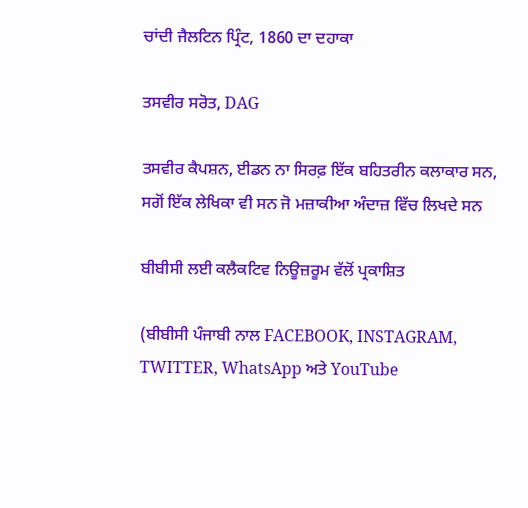ਚਾਂਦੀ ਜੈਲਟਿਨ ਪ੍ਰਿੰਟ, 1860 ਦਾ ਦਹਾਕਾ

ਤਸਵੀਰ ਸਰੋਤ, DAG

ਤਸਵੀਰ ਕੈਪਸ਼ਨ, ਈਡਨ ਨਾ ਸਿਰਫ਼ ਇੱਕ ਬਹਿਤਰੀਨ ਕਲਾਕਾਰ ਸਨ, ਸਗੋਂ ਇੱਕ ਲੇਖਿਕਾ ਵੀ ਸਨ ਜੋ ਮਜ਼ਾਕੀਆ ਅੰਦਾਜ਼ ਵਿੱਚ ਲਿਖਦੇ ਸਨ

ਬੀਬੀਸੀ ਲਈ ਕਲੈਕਟਿਵ ਨਿਊਜ਼ਰੂਮ ਵੱਲੋਂ ਪ੍ਰਕਾਸ਼ਿਤ

(ਬੀਬੀਸੀ ਪੰਜਾਬੀ ਨਾਲ FACEBOOK, INSTAGRAM, TWITTER, WhatsApp ਅਤੇ YouTube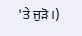'ਤੇ ਜੁੜੋ।)